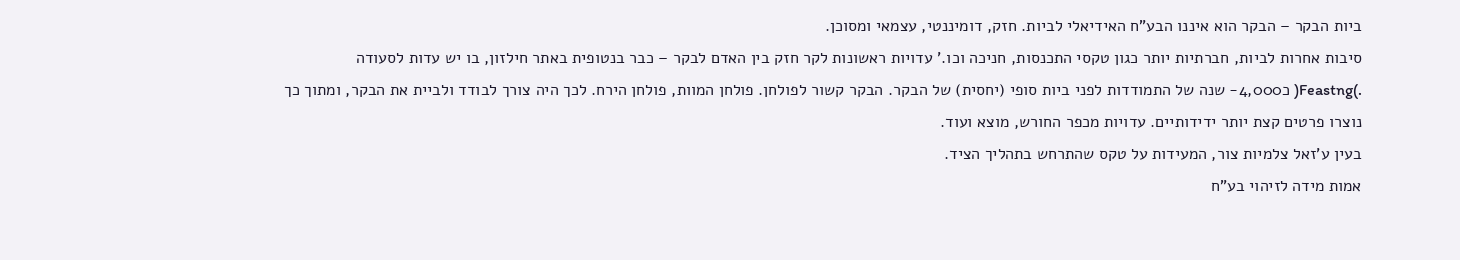ביות הבקר – הבקר הוא איננו הבע"ח האידיאלי לביות. חזק, דומיננטי, עצמאי ומסוכן.
סיבות אחרות לביות, חברתיות יותר כגון טקסי התכנסות, חניכה וכו.' עדויות ראשונות לקר חזק בין האדם לבקר – כבר בנטופית באתר חילזון, בו יש עדות לסעודה
.)Feastng( כ4,000- שנה של התמודדות לפני ביות סופי (יחסית) של הבקר. הבקר קשור לפולחן. פולחן המוות, פולחן הירח. לכך היה צורך לבודד ולביית את הבקר, ומתוך כך
נוצרו פרטים קצת יותר ידידותיים. עדויות מכפר החורש, מוצא ועוד.
בעין ע'זאל צלמיות צור, המעידות על טקס שהתרחש בתהליך הציד.
אמות מידה לזיהוי בע"ח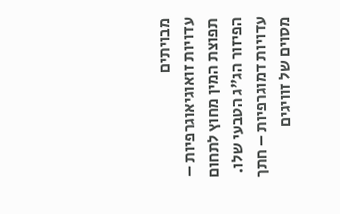מבויתים
עדויות זואוגיאוגרפיות – תפוצת המין מחוץ לתחום הפיזור הג"ג הטבעי שלו.
עדויות דמוגרפיות – חתך מסוים של זוויגים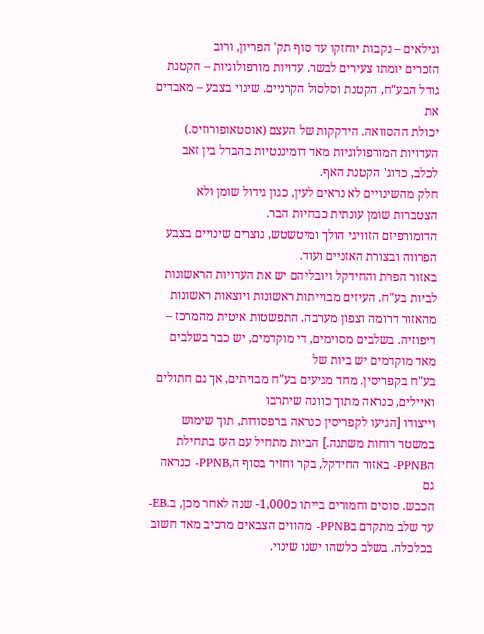וגילאים – נקבות יוחזקו עד סוף תק' הפריון, ורוב
הזכרים יומתו צעירים לבשר. עדויות מורפולוגיות – הקטנת גודל הבע"ח, הקטנת וסלסול הקרניים. שינוי בצבע – מאבדים את
יכולת ההסוואה. הידקקות של העצם (אוסטאופורוזיס.)
העדויות המורפולוגיות מאד דומיננטיות בהבדל בין זאב לכלב, כדוג' הקטנת האף.
חלק מהשינויים לא נראים לעין, כגון גידול שומן ולא הצטברות שומן עונתית כבחיות הבר.
הדומורפיזם הזוויגי הולך ומיטשטש, נוצרים שינויים בצבע הפרווה ובצורת האזניים ועוד.
באזור הפרת והחידקל ויובליהם יש את העדויות הראשונות לביות בע"ח. העיזים מבוייתות ראשונות ויוצאות ראשונות מהאזור דרומה וצפון מערבה. התפשטות איטית מהמרכז – דיפוזיה. בשלבים מסוימים, די מוקדמים, יש כבר בשלבים מאד מוקדמים יש ביות של
בע"ח בקפריסין. מחד מגיעים בע"ח מבויתים, אך גם חתולים ואיילים, כנראה מתוך כוונה שיתרבו
וייצודו [הגיעו לקפריסין כנראה ברפסודות, תוך שימוש במשטר רוחות משתנה.] הביות מתחיל עם העז בתחילת הPPNB- באזור החידקל, בקר וחזיר בסוף ה,PPNB- כנראה גם
הכבש. סוסים וחמורים בייתו כ1,000- שנה לאחר מכן, ב.EB-
עד שלב מתקדם בPPNB- מהווים הצבאים מרכיב מאד חשוב בכלכלה. בשלב כלשהו ישנו שינוי.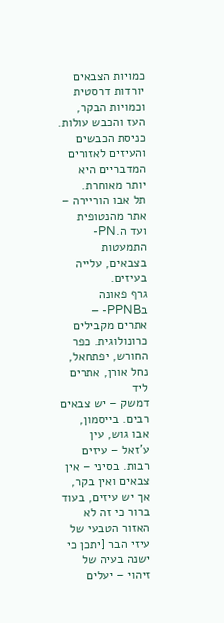כמויות הצבאים יורדות דרסטית וכמויות הבקר, העז והכבש עולות.
כניסת הכבשים והעיזים לאזורים המדבריים היא יותר מאוחרת.
תל אבו הוריירה – אתר מהנטופית ועד ה.PN- התמעטות בצבאים, עלייה בעיזים.
גרף פאונה בPPNB- – אתרים מקבילים כרונולוגית. כפר החורש, יפתחאל, נחל אורן, אתרים ליד
דמשק – יש צבאים רבים. בייסמון, אבו גוש, עין ע'זאל – עיזים רבות. בסיני – אין צבאים ואין בקר, אך יש עיזים, בעוד ברור כי זה לא האזור הטבעי של עיזי הבר [יתכן כי ישנה בעיה של זיהוי – יעלים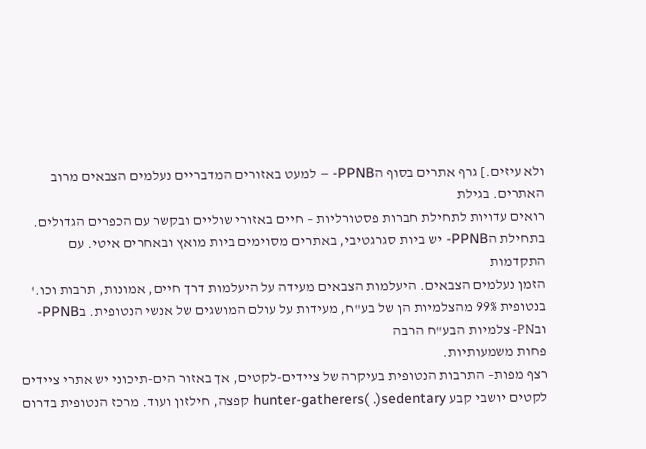ולא עיזים.] גרף אתרים בסוף הPPNB- – למעט באזורים המדבריים נעלמים הצבאים מרוב האתרים. בגילת
רואים עדויות לתחילת חברות פסטורליות – חיים באזורי שוליים ובקשר עם הכפרים הגדולים.
בתחילת הPPNB- יש ביות סגרגטיבי, באתרים מסוימים ביות מואץ ובאחרים איטי. עם התקדמות
הזמן נעלמים הצבאים. היעלמות הצבאים מעידה על היעלמות דרך חיים, אמונות, תרבות וכו.' בנטופית 99% מהצלמיות הן של בע"ח, מעידות על עולם המושגים של אנשי הנטופית. בPPNB- ובPN- צלמיות הבע"ח הרבה
פחות משמעותיות.
רצף מפות– התרבות הנטופית בעיקרה של ציידים-לקטים, אך באזור הים-תיכוני יש אתרי ציידים
לקטים יושבי קבע hunter-gatherers( .)sedentary קפצה, חילזון ועוד. מרכז הנטופית בדרום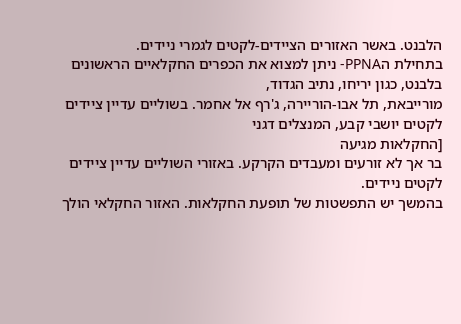הלבנט. באשר האזורים הציידים-לקטים לגמרי ניידים.
בתחילת הPPNA- ניתן למצוא את הכפרים החקלאיים הראשונים בלבנט, כגון יריחו, נתיב הגדוד,
מורייבאת, תל אבו-הוריירה, ג'רף אל אחמר. בשוליים עדיין ציידים לקטים יושבי קבע, המנצלים דגני
[החקלאות מגיעה
בר אך לא זורעים ומעבדים הקרקע. באזורי השוליים עדיין ציידים לקטים ניידים.
בהמשך יש התפשטות של תופעת החקלאות. האזור החקלאי הולך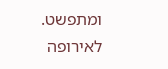ומתפשט.
לאירופה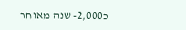כ2,000- שנה מאוחר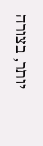יותר, בצורה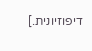דיפוזיונית.]